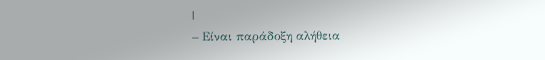|
– Είναι παράδοξη αλήθεια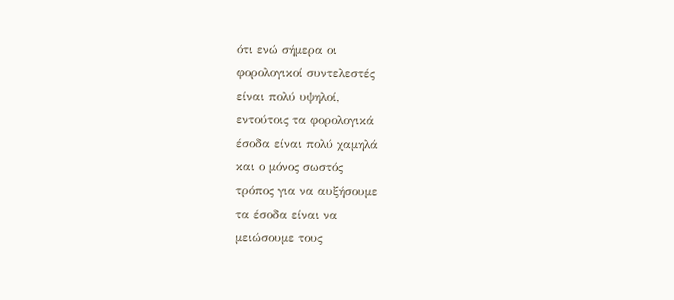ότι ενώ σήμερα οι
φορολογικοί συντελεστές
είναι πολύ υψηλοί,
εντούτοις τα φορολογικά
έσοδα είναι πολύ χαμηλά
και ο μόνος σωστός
τρόπος για να αυξήσουμε
τα έσοδα είναι να
μειώσουμε τους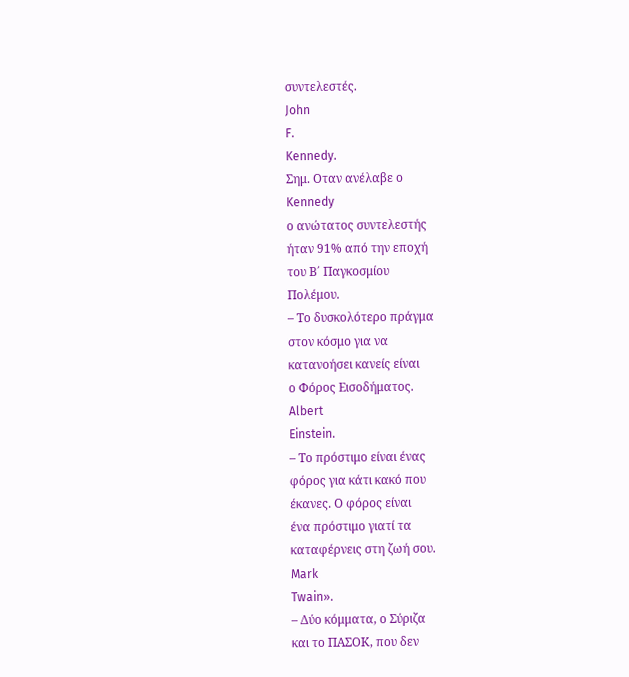συντελεστές.
John
F.
Kennedy.
Σημ. Οταν ανέλαβε ο
Kennedy
ο ανώτατος συντελεστής
ήταν 91% από την εποχή
του Β΄ Παγκοσμίου
Πολέμου.
– Το δυσκολότερο πράγμα
στον κόσμο για να
κατανοήσει κανείς είναι
ο Φόρος Εισοδήματος.
Albert
Einstein.
– Το πρόστιμο είναι ένας
φόρος για κάτι κακό που
έκανες. Ο φόρος είναι
ένα πρόστιμο γιατί τα
καταφέρνεις στη ζωή σου.
Mark
Twain».
– Δύο κόμματα, ο Σύριζα
και το ΠΑΣΟΚ, που δεν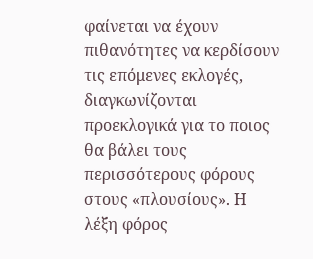φαίνεται να έχουν
πιθανότητες να κερδίσουν
τις επόμενες εκλογές,
διαγκωνίζονται
προεκλογικά για το ποιος
θα βάλει τους
περισσότερους φόρους
στους «πλουσίους». Η
λέξη φόρος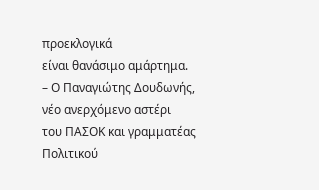προεκλογικά
είναι θανάσιμο αμάρτημα.
– Ο Παναγιώτης Δουδωνής,
νέο ανερχόμενο αστέρι
του ΠΑΣΟΚ και γραμματέας
Πολιτικού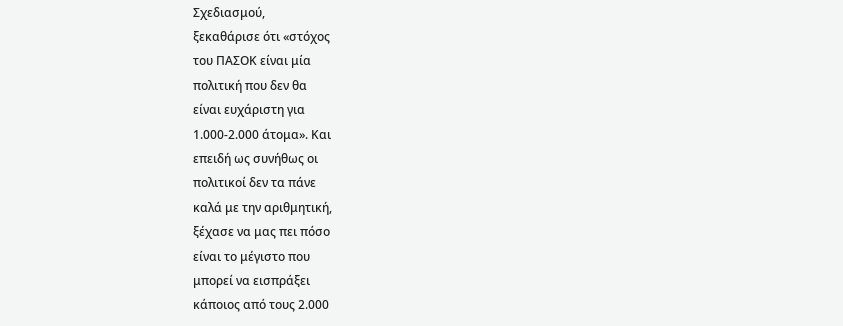Σχεδιασμού,
ξεκαθάρισε ότι «στόχος
του ΠΑΣΟΚ είναι μία
πολιτική που δεν θα
είναι ευχάριστη για
1.000-2.000 άτομα». Και
επειδή ως συνήθως οι
πολιτικοί δεν τα πάνε
καλά με την αριθμητική,
ξέχασε να μας πει πόσο
είναι το μέγιστο που
μπορεί να εισπράξει
κάποιος από τους 2.000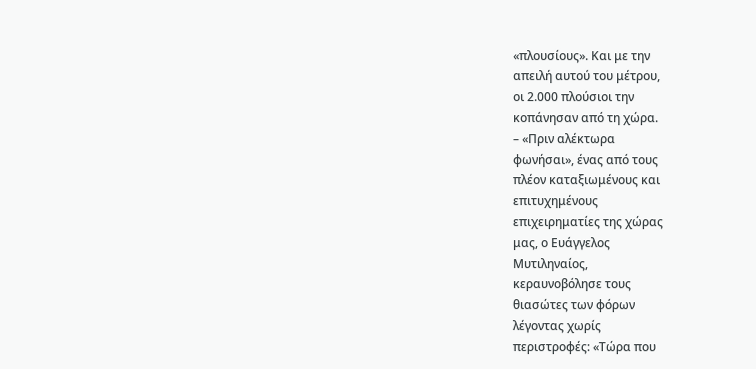«πλουσίους». Και με την
απειλή αυτού του μέτρου,
οι 2.000 πλούσιοι την
κοπάνησαν από τη χώρα.
– «Πριν αλέκτωρα
φωνήσαι», ένας από τους
πλέον καταξιωμένους και
επιτυχημένους
επιχειρηματίες της χώρας
μας, ο Ευάγγελος
Μυτιληναίος,
κεραυνοβόλησε τους
θιασώτες των φόρων
λέγοντας χωρίς
περιστροφές: «Τώρα που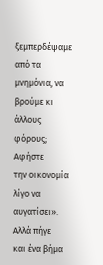ξεμπερδέψαμε από τα
μνημόνια, να βρούμε κι
άλλους φόρους; Αφήστε
την οικονομία λίγο να
αυγατίσει». Αλλά πήγε
και ένα βήμα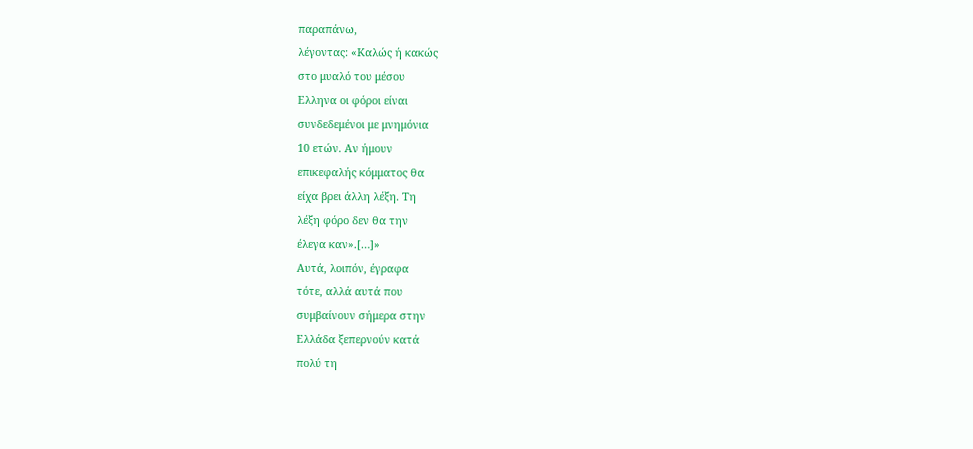παραπάνω,
λέγοντας: «Καλώς ή κακώς
στο μυαλό του μέσου
Ελληνα οι φόροι είναι
συνδεδεμένοι με μνημόνια
10 ετών. Αν ήμουν
επικεφαλής κόμματος θα
είχα βρει άλλη λέξη. Τη
λέξη φόρο δεν θα την
έλεγα καν».[…]»
Αυτά, λοιπόν, έγραφα
τότε, αλλά αυτά που
συμβαίνουν σήμερα στην
Ελλάδα ξεπερνούν κατά
πολύ τη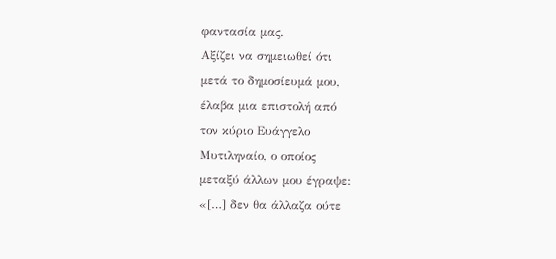φαντασία μας.
Αξίζει να σημειωθεί ότι
μετά το δημοσίευμά μου,
έλαβα μια επιστολή από
τον κύριο Ευάγγελο
Μυτιληναίο, ο οποίος
μεταξύ άλλων μου έγραψε:
«[…] δεν θα άλλαζα ούτε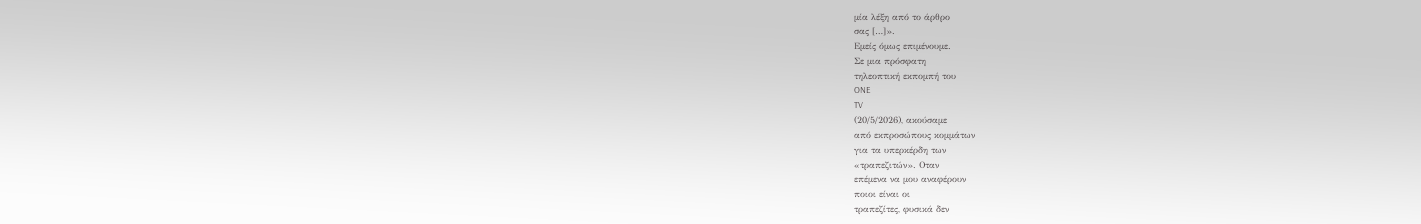μία λέξη από το άρθρο
σας […]».
Εμείς όμως επιμένουμε.
Σε μια πρόσφατη
τηλεοπτική εκπομπή του
ONE
TV
(20/5/2026), ακούσαμε
από εκπροσώπους κομμάτων
για τα υπερκέρδη των
«τραπεζιτών». Οταν
επέμενα να μου αναφέρουν
ποιοι είναι οι
τραπεζίτες, φυσικά δεν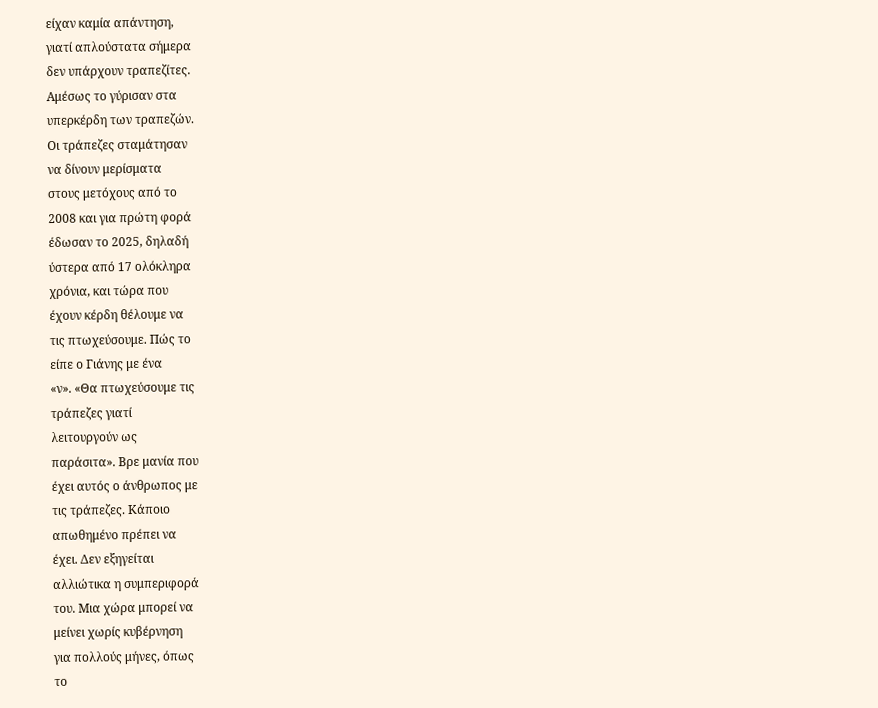είχαν καμία απάντηση,
γιατί απλούστατα σήμερα
δεν υπάρχουν τραπεζίτες.
Αμέσως το γύρισαν στα
υπερκέρδη των τραπεζών.
Οι τράπεζες σταμάτησαν
να δίνουν μερίσματα
στους μετόχους από το
2008 και για πρώτη φορά
έδωσαν το 2025, δηλαδή
ύστερα από 17 ολόκληρα
χρόνια, και τώρα που
έχουν κέρδη θέλουμε να
τις πτωχεύσουμε. Πώς το
είπε ο Γιάνης με ένα
«ν». «Θα πτωχεύσουμε τις
τράπεζες γιατί
λειτουργούν ως
παράσιτα». Βρε μανία που
έχει αυτός ο άνθρωπος με
τις τράπεζες. Κάποιο
απωθημένο πρέπει να
έχει. Δεν εξηγείται
αλλιώτικα η συμπεριφορά
του. Μια χώρα μπορεί να
μείνει χωρίς κυβέρνηση
για πολλούς μήνες, όπως
το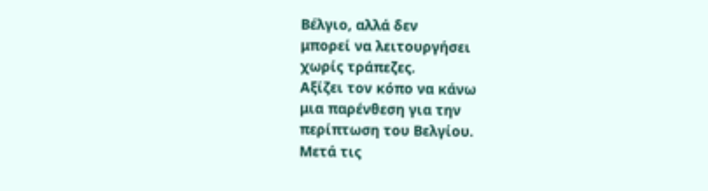Βέλγιο, αλλά δεν
μπορεί να λειτουργήσει
χωρίς τράπεζες.
Αξίζει τον κόπο να κάνω
μια παρένθεση για την
περίπτωση του Βελγίου.
Μετά τις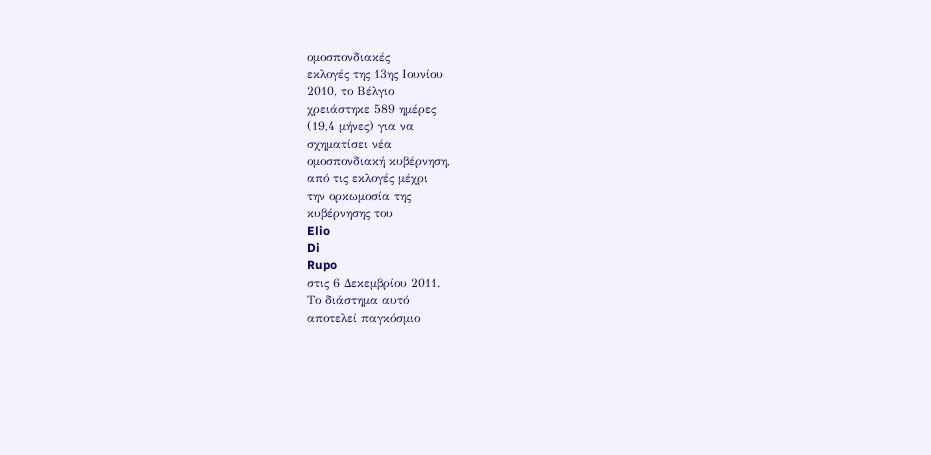ομοσπονδιακές
εκλογές της 13ης Ιουνίου
2010, το Βέλγιο
χρειάστηκε 589 ημέρες
(19,4 μήνες) για να
σχηματίσει νέα
ομοσπονδιακή κυβέρνηση,
από τις εκλογές μέχρι
την ορκωμοσία της
κυβέρνησης του
Elio
Di
Rupo
στις 6 Δεκεμβρίου 2011.
Το διάστημα αυτό
αποτελεί παγκόσμιο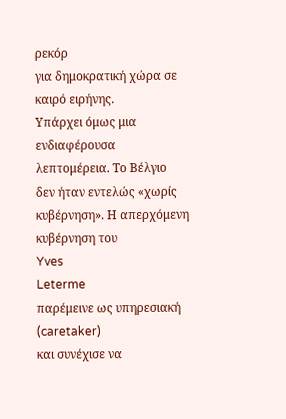ρεκόρ
για δημοκρατική χώρα σε
καιρό ειρήνης.
Υπάρχει όμως μια
ενδιαφέρουσα
λεπτομέρεια. Το Βέλγιο
δεν ήταν εντελώς «χωρίς
κυβέρνηση». Η απερχόμενη
κυβέρνηση του
Yves
Leterme
παρέμεινε ως υπηρεσιακή
(caretaker)
και συνέχισε να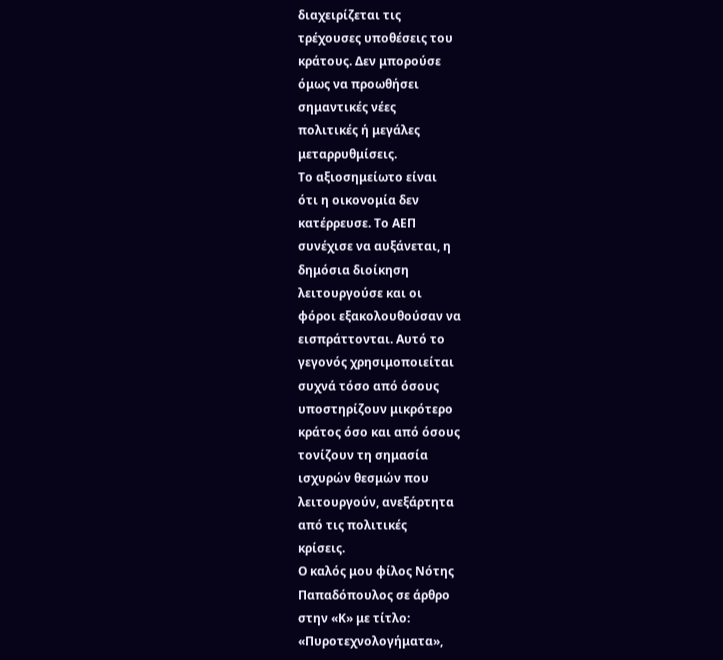διαχειρίζεται τις
τρέχουσες υποθέσεις του
κράτους. Δεν μπορούσε
όμως να προωθήσει
σημαντικές νέες
πολιτικές ή μεγάλες
μεταρρυθμίσεις.
Το αξιοσημείωτο είναι
ότι η οικονομία δεν
κατέρρευσε. Το ΑΕΠ
συνέχισε να αυξάνεται, η
δημόσια διοίκηση
λειτουργούσε και οι
φόροι εξακολουθούσαν να
εισπράττονται. Αυτό το
γεγονός χρησιμοποιείται
συχνά τόσο από όσους
υποστηρίζουν μικρότερο
κράτος όσο και από όσους
τονίζουν τη σημασία
ισχυρών θεσμών που
λειτουργούν, ανεξάρτητα
από τις πολιτικές
κρίσεις.
Ο καλός μου φίλος Νότης
Παπαδόπουλος σε άρθρο
στην «Κ» με τίτλο:
«Πυροτεχνολογήματα»,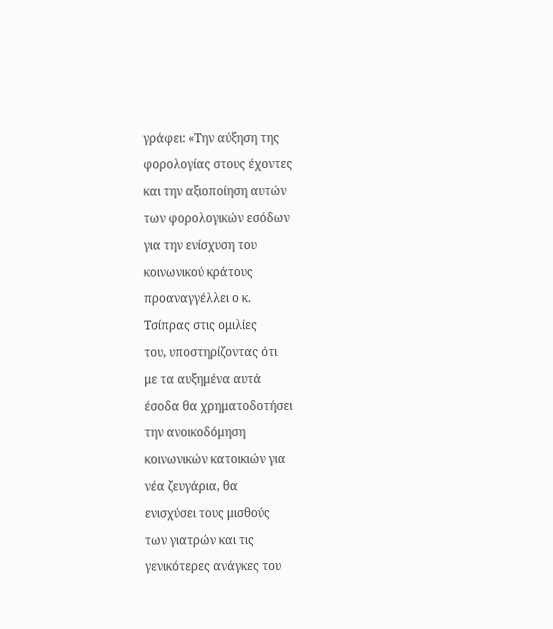γράφει: «Την αύξηση της
φορολογίας στους έχοντες
και την αξιοποίηση αυτών
των φορολογικών εσόδων
για την ενίσχυση του
κοινωνικού κράτους
προαναγγέλλει ο κ.
Τσίπρας στις ομιλίες
του, υποστηρίζοντας ότι
με τα αυξημένα αυτά
έσοδα θα χρηματοδοτήσει
την ανοικοδόμηση
κοινωνικών κατοικιών για
νέα ζευγάρια, θα
ενισχύσει τους μισθούς
των γιατρών και τις
γενικότερες ανάγκες του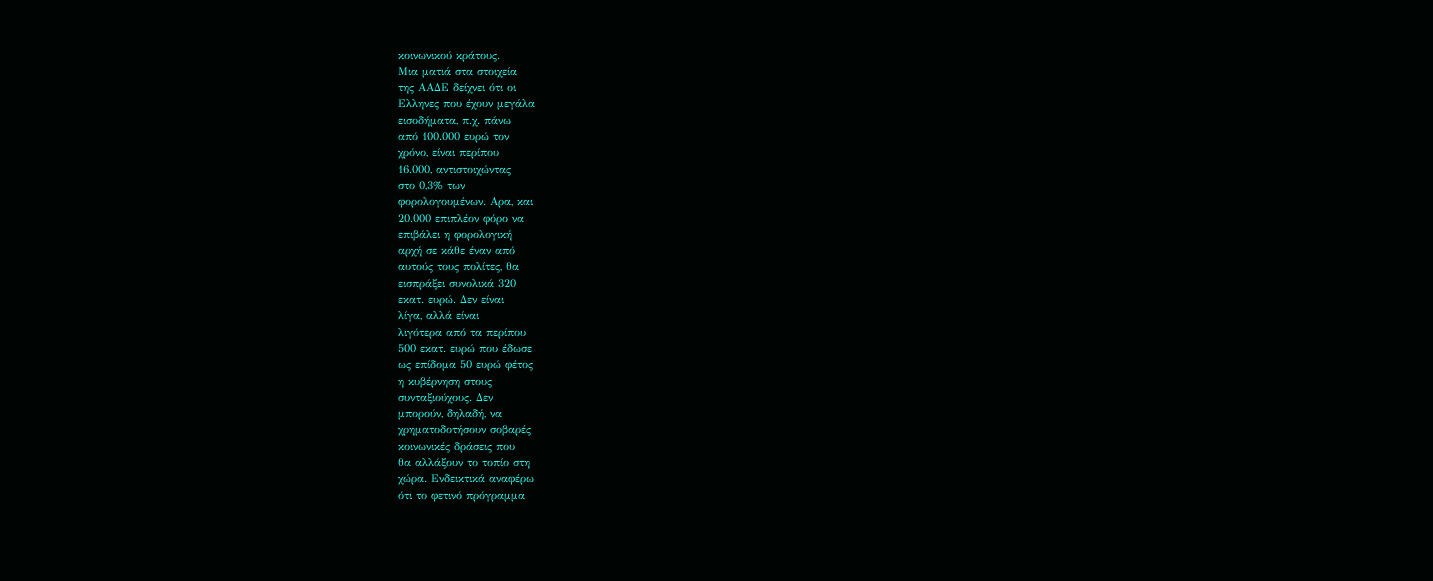κοινωνικού κράτους.
Μια ματιά στα στοιχεία
της ΑΑΔΕ δείχνει ότι οι
Ελληνες που έχουν μεγάλα
εισοδήματα, π.χ. πάνω
από 100.000 ευρώ τον
χρόνο, είναι περίπου
16.000, αντιστοιχώντας
στο 0,3% των
φορολογουμένων. Αρα, και
20.000 επιπλέον φόρο να
επιβάλει η φορολογική
αρχή σε κάθε έναν από
αυτούς τους πολίτες, θα
εισπράξει συνολικά 320
εκατ. ευρώ. Δεν είναι
λίγα, αλλά είναι
λιγότερα από τα περίπου
500 εκατ. ευρώ που έδωσε
ως επίδομα 50 ευρώ φέτος
η κυβέρνηση στους
συνταξιούχους. Δεν
μπορούν, δηλαδή, να
χρηματοδοτήσουν σοβαρές
κοινωνικές δράσεις που
θα αλλάξουν το τοπίο στη
χώρα. Ενδεικτικά αναφέρω
ότι το φετινό πρόγραμμα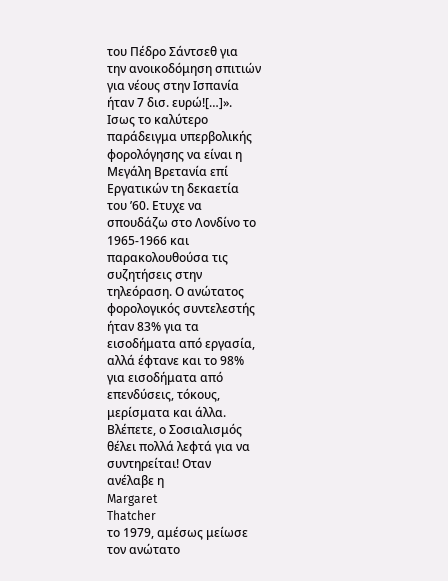του Πέδρο Σάντσεθ για
την ανοικοδόμηση σπιτιών
για νέους στην Ισπανία
ήταν 7 δισ. ευρώ![…]».
Ισως το καλύτερο
παράδειγμα υπερβολικής
φορολόγησης να είναι η
Μεγάλη Βρετανία επί
Εργατικών τη δεκαετία
του ’60. Ετυχε να
σπουδάζω στο Λονδίνο το
1965-1966 και
παρακολουθούσα τις
συζητήσεις στην
τηλεόραση. Ο ανώτατος
φορολογικός συντελεστής
ήταν 83% για τα
εισοδήματα από εργασία,
αλλά έφτανε και το 98%
για εισοδήματα από
επενδύσεις, τόκους,
μερίσματα και άλλα.
Βλέπετε, ο Σοσιαλισμός
θέλει πολλά λεφτά για να
συντηρείται! Οταν
ανέλαβε η
Margaret
Thatcher
το 1979, αμέσως μείωσε
τον ανώτατο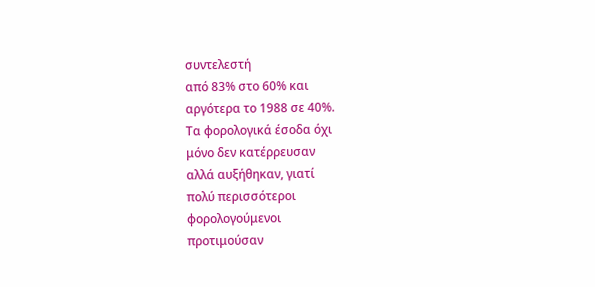συντελεστή
από 83% στο 60% και
αργότερα το 1988 σε 40%.
Τα φορολογικά έσοδα όχι
μόνο δεν κατέρρευσαν
αλλά αυξήθηκαν, γιατί
πολύ περισσότεροι
φορολογούμενοι
προτιμούσαν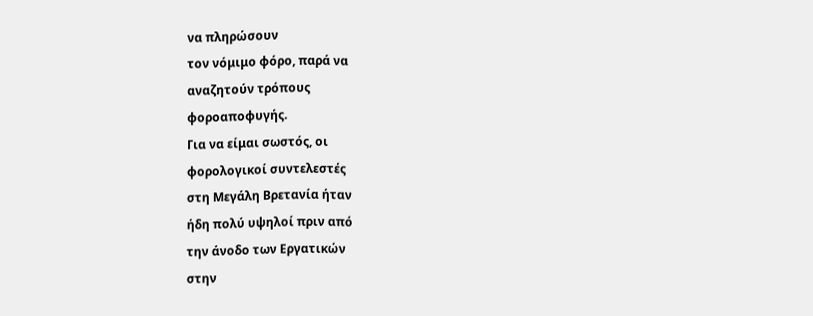να πληρώσουν
τον νόμιμο φόρο, παρά να
αναζητούν τρόπους
φοροαποφυγής.
Για να είμαι σωστός, οι
φορολογικοί συντελεστές
στη Μεγάλη Βρετανία ήταν
ήδη πολύ υψηλοί πριν από
την άνοδο των Εργατικών
στην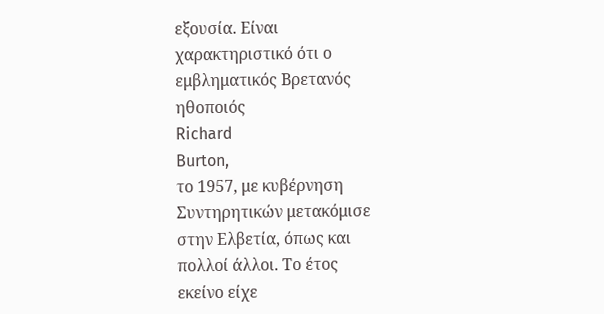εξουσία. Είναι
χαρακτηριστικό ότι ο
εμβληματικός Βρετανός
ηθοποιός
Richard
Burton,
το 1957, με κυβέρνηση
Συντηρητικών μετακόμισε
στην Ελβετία, όπως και
πολλοί άλλοι. Το έτος
εκείνο είχε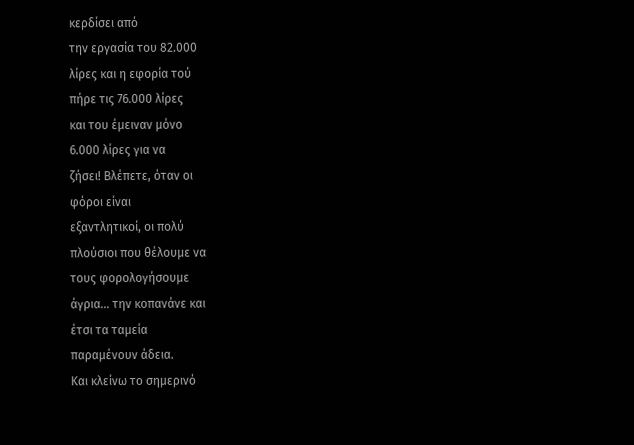κερδίσει από
την εργασία του 82.000
λίρες και η εφορία τού
πήρε τις 76.000 λίρες
και του έμειναν μόνο
6.000 λίρες για να
ζήσει! Βλέπετε, όταν οι
φόροι είναι
εξαντλητικοί, οι πολύ
πλούσιοι που θέλουμε να
τους φορολογήσουμε
άγρια… την κοπανάνε και
έτσι τα ταμεία
παραμένουν άδεια.
Και κλείνω το σημερινό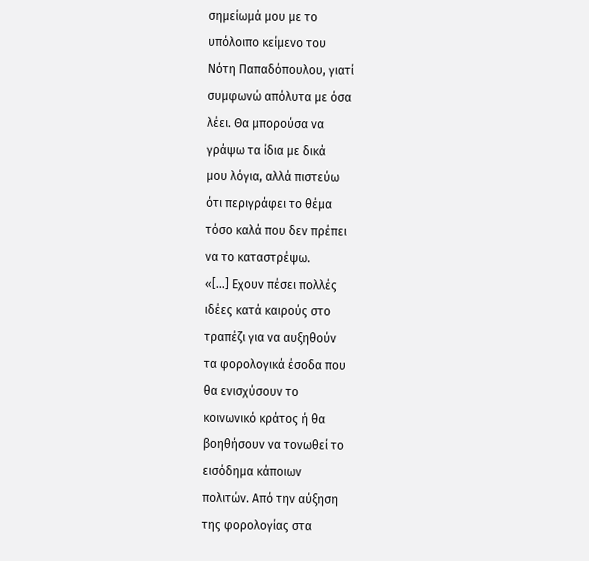σημείωμά μου με το
υπόλοιπο κείμενο του
Νότη Παπαδόπουλου, γιατί
συμφωνώ απόλυτα με όσα
λέει. Θα μπορούσα να
γράψω τα ίδια με δικά
μου λόγια, αλλά πιστεύω
ότι περιγράφει το θέμα
τόσο καλά που δεν πρέπει
να το καταστρέψω.
«[…] Εχουν πέσει πολλές
ιδέες κατά καιρούς στο
τραπέζι για να αυξηθούν
τα φορολογικά έσοδα που
θα ενισχύσουν το
κοινωνικό κράτος ή θα
βοηθήσουν να τονωθεί το
εισόδημα κάποιων
πολιτών. Από την αύξηση
της φορολογίας στα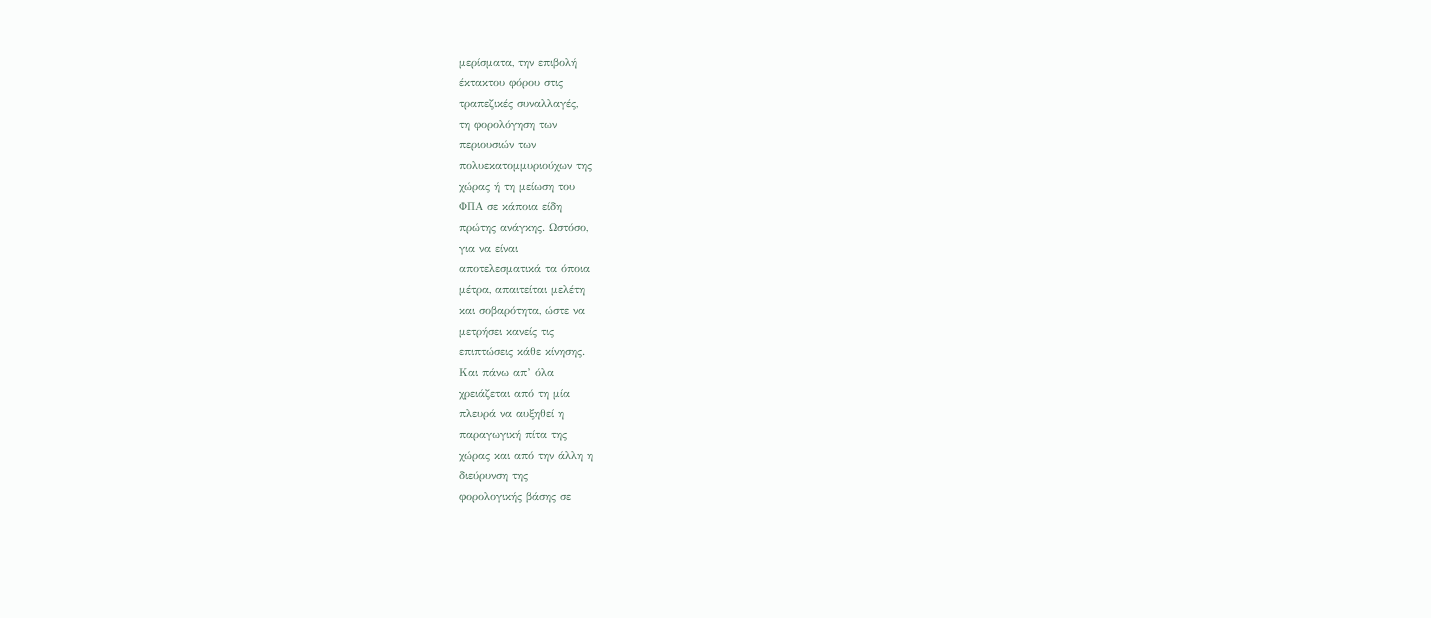μερίσματα, την επιβολή
έκτακτου φόρου στις
τραπεζικές συναλλαγές,
τη φορολόγηση των
περιουσιών των
πολυεκατομμυριούχων της
χώρας ή τη μείωση του
ΦΠΑ σε κάποια είδη
πρώτης ανάγκης. Ωστόσο,
για να είναι
αποτελεσματικά τα όποια
μέτρα, απαιτείται μελέτη
και σοβαρότητα, ώστε να
μετρήσει κανείς τις
επιπτώσεις κάθε κίνησης.
Και πάνω απ’ όλα
χρειάζεται από τη μία
πλευρά να αυξηθεί η
παραγωγική πίτα της
χώρας και από την άλλη η
διεύρυνση της
φορολογικής βάσης σε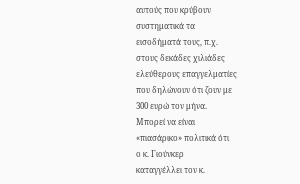αυτούς που κρύβουν
συστηματικά τα
εισοδήματά τους, π.χ.
στους δεκάδες χιλιάδες
ελεύθερους επαγγελματίες
που δηλώνουν ότι ζουν με
300 ευρώ τον μήνα.
Μπορεί να είναι
«πιασάρικο» πολιτικά ότι
ο κ. Γιούνκερ
καταγγέλλει τον κ.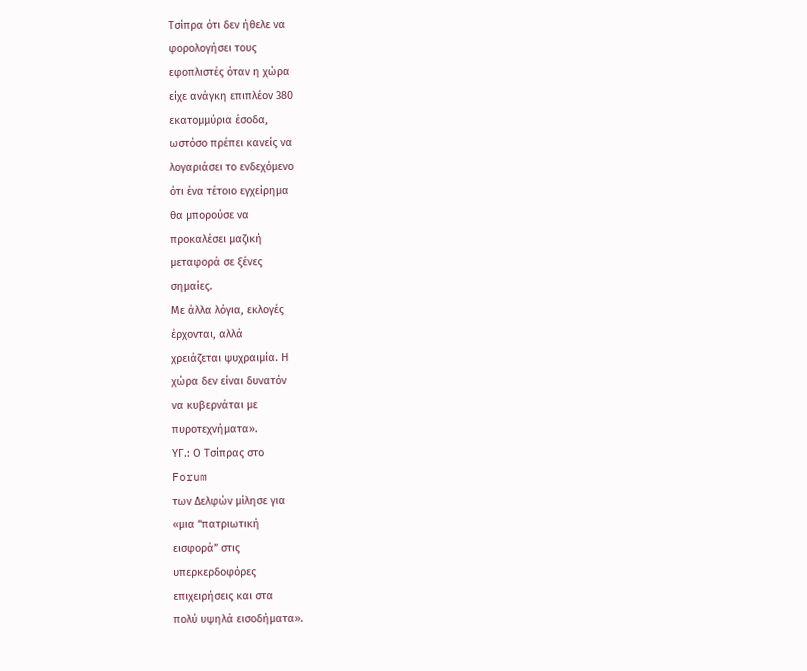Τσίπρα ότι δεν ήθελε να
φορολογήσει τους
εφοπλιστές όταν η χώρα
είχε ανάγκη επιπλέον 380
εκατομμύρια έσοδα,
ωστόσο πρέπει κανείς να
λογαριάσει το ενδεχόμενο
ότι ένα τέτοιο εγχείρημα
θα μπορούσε να
προκαλέσει μαζική
μεταφορά σε ξένες
σημαίες.
Με άλλα λόγια, εκλογές
έρχονται, αλλά
χρειάζεται ψυχραιμία. Η
χώρα δεν είναι δυνατόν
να κυβερνάται με
πυροτεχνήματα».
ΥΓ.: Ο Τσίπρας στο
Forum
των Δελφών μίλησε για
«μια “πατριωτική
εισφορά” στις
υπερκερδοφόρες
επιχειρήσεις και στα
πολύ υψηλά εισοδήματα».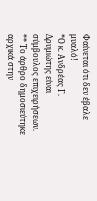Φαίνεται ότι δεν έβαλε
μυαλό!
*Ο κ. Ανδρέας Γ.
Δρυμιώτης είναι
σύμβουλος επιχειρήσεων.
** Το άρθρο δημοσιεύτηκε
αρχικά στην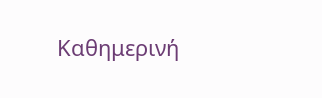Καθημερινή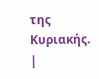της Κυριακής.
|